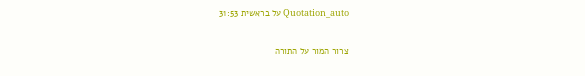Quotation_auto על בראשית 31:53

צרור המור על התורה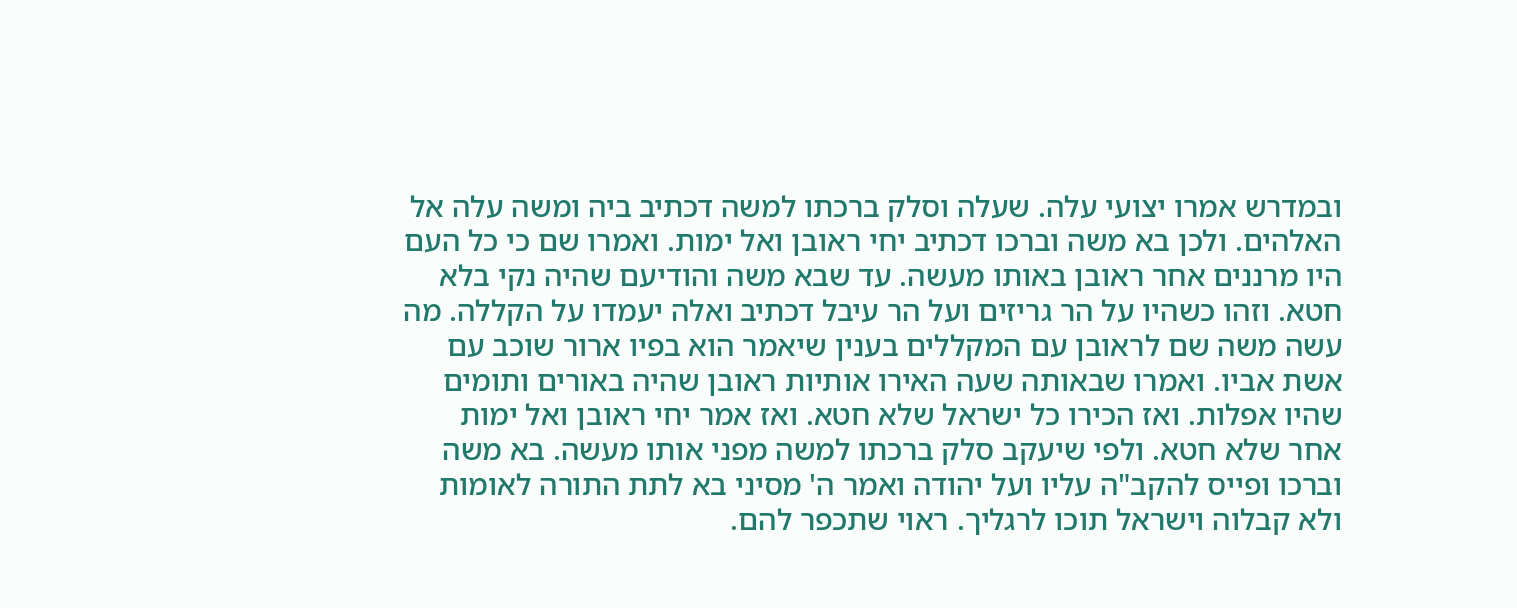ובמדרש אמרו יצועי עלה. שעלה וסלק ברכתו למשה דכתיב ביה ומשה עלה אל האלהים. ולכן בא משה וברכו דכתיב יחי ראובן ואל ימות. ואמרו שם כי כל העם היו מרננים אחר ראובן באותו מעשה. עד שבא משה והודיעם שהיה נקי בלא חטא. וזהו כשהיו על הר גריזים ועל הר עיבל דכתיב ואלה יעמדו על הקללה. מה עשה משה שם לראובן עם המקללים בענין שיאמר הוא בפיו ארור שוכב עם אשת אביו. ואמרו שבאותה שעה האירו אותיות ראובן שהיה באורים ותומים שהיו אפלות. ואז הכירו כל ישראל שלא חטא. ואז אמר יחי ראובן ואל ימות אחר שלא חטא. ולפי שיעקב סלק ברכתו למשה מפני אותו מעשה. בא משה וברכו ופייס להקב"ה עליו ועל יהודה ואמר ה' מסיני בא לתת התורה לאומות ולא קבלוה וישראל תוכו לרגליך. ראוי שתכפר להם.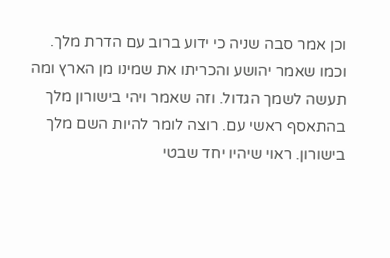וכן אמר סבה שניה כי ידוע ברוב עם הדרת מלך. וכמו שאמר יהושע והכריתו את שמינו מן הארץ ומה תעשה לשמך הגדול. וזה שאמר ויהי בישורון מלך בהתאסף ראשי עם. רוצה לומר להיות השם מלך בישורון. ראוי שיהיו יחד שבטי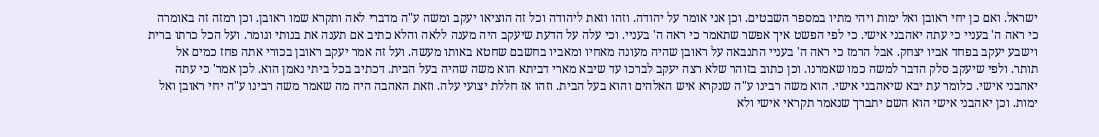ישראל. ואם כן יחי ראובן ואל ימות ויהי מתיו במספר השבטים. וכן אני אומר על יהודה. וזהו וזאת ליהודה וכל זה הוציאו יעקב ומשה ע"ה מדברי לאה ותקרא שמו ראובן. וכן רמזה זה באומרה כי ראה ה' בעניי כי עתה יאהבני אישי. כי לפי הפשט איך אפשר שתאמר כי ראה ה' בעניי. וכי עלה על הדעת שיעקב היה מענה ללאה והלא כתיב אם תענה את בנותי וגומר. ועל הכל כרתו ברית וישבע יעקב בפחד אביו יצחק. אבל הרמז כי ראה ה' בעניי התנבאה על ראובן שהיה מעונה מאחיו ומאביו בחשבם שחטא באותו מעשה. ועל זה אמר יעקב ראובן בכורי אתה פחז כמים אל תותר. ולפי שיעקב סלק הדבר למשה כמו שאמרנו. וכן כתוב בזוהר שלא רצה יעקב לברכו עד שיבא מארי דביתא הוא משה שהיה בעל הבית. דכתיב בכל ביתי נאמן הוא. לכן אמר' כי עתה יאהבני אישי. כלומר עת יבא שיאהבני אישי. הוא משה רבינו ע"ה שנקרא איש האלהים והוא בעל הבית. וזהו אז חללת יצועי עלה. וזאת האהבה היה מה שאמר משה רבינו ע"ה יחי ראובן ואל ימות. וכן יאהבני אישי הוא השם יתברך שנאמר תקראי אישי ולא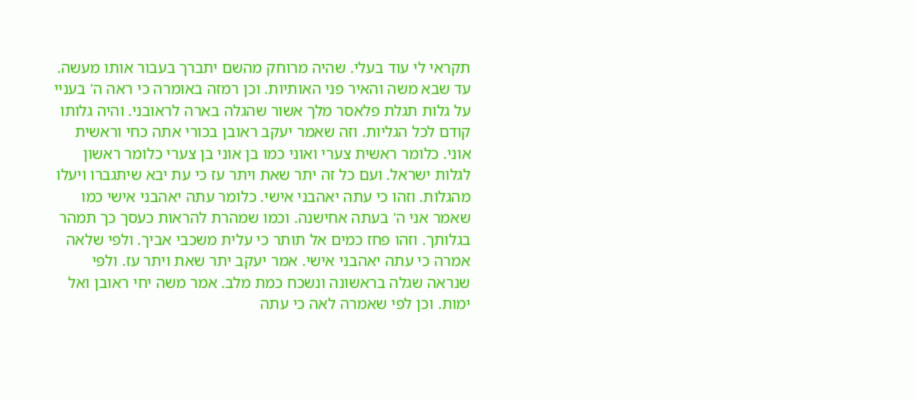תקראי לי עוד בעלי. שהיה מרוחק מהשם יתברך בעבור אותו מעשה. עד שבא משה והאיר פני האותיות. וכן רמזה באומרה כי ראה ה' בעניי על גלות תגלת פלאסר מלך אשור שהגלה בארה לראובני. והיה גלותו קודם לכל הגליות. וזה שאמר יעקב ראובן בכורי אתה כחי וראשית אוני. כלומר ראשית צערי ואוני כמו בן אוני בן צערי כלומר ראשון לגלות ישראל. ועם כל זה יתר שאת ויתר עז כי עת יבא שיתגברו ויעלו מהגלות. וזהו כי עתה יאהבני אישי. כלומר עתה יאהבני אישי כמו שאמר אני ה' בעתה אחישנה. וכמו שמהרת להראות כעסך כך תמהר בגלותך. וזהו פחז כמים אל תותר כי עלית משכבי אביך. ולפי שלאה אמרה כי עתה יאהבני אישי. אמר יעקב יתר שאת ויתר עז. ולפי שנראה שגלה בראשונה ונשכח כמת מלב. אמר משה יחי ראובן ואל ימות. וכן לפי שאמרה לאה כי עתה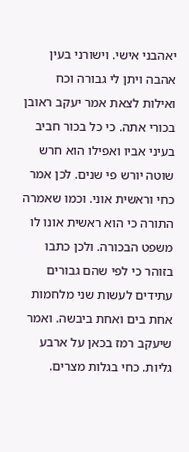יאהבני אישי. וישורני בעין אהבה ויתן לי גבורה וכח ואילות לצאת אמר יעקב ראובן בכורי אתה. כי כל בכור חביב בעיני אביו ואפילו הוא חרש שוטה יורש פי שנים. לכן אמר כחי וראשית אוני. וכמו שאמרה התורה כי הוא ראשית אונו לו משפט הבכורה. ולכן כתבו בזוהר כי לפי שהם גבורים עתידים לעשות שני מלחמות אחת בים ואחת ביבשה. ואמר שיעקב רמז בכאן על ארבע גליות. כחי בגלות מצרים.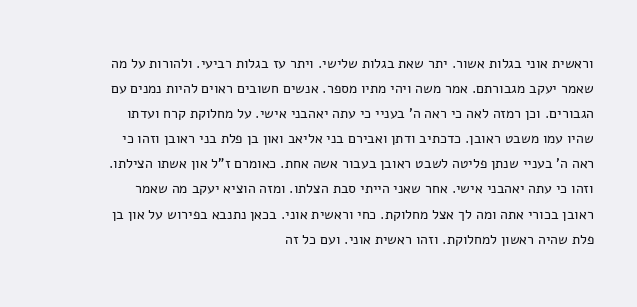וראשית אוני בגלות אשור. יתר שאת בגלות שלישי. ויתר עז בגלות רביעי. ולהורות על מה שאמר יעקב מגבורתם. אמר משה ויהי מתיו מספר. אנשים חשובים ראוים להיות נמנים עם הגבורים. וכן רמזה לאה כי ראה ה' בעניי כי עתה יאהבני אישי. על מחלוקת קרח ועדתו שהיו עמו משבט ראובן. כדכתיב ודתן ואבירם בני אליאב ואון בן פלת בני ראובן וזהו כי ראה ה' בעניי שנתן פליטה לשבט ראובן בעבור אשה אחת. כאומרם ז"ל און אשתו הצילתו. וזהו כי עתה יאהבני אישי. אחר שאני הייתי סבת הצלתו. ומזה הוציא יעקב מה שאמר ראובן בכורי אתה ומה לך אצל מחלוקת. כחי וראשית אוני. בכאן נתנבא בפירוש על און בן פלת שהיה ראשון למחלוקת. וזהו ראשית אוני. ועם כל זה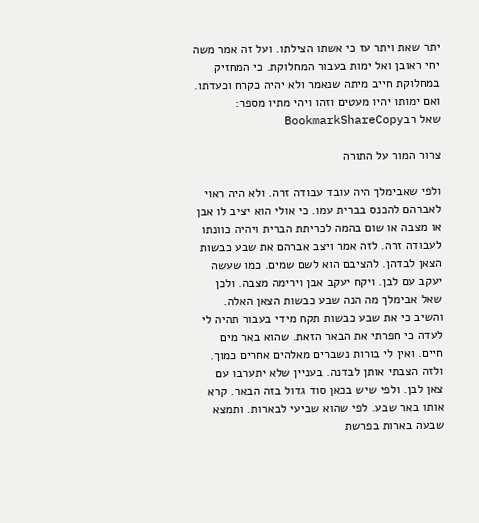יתר שאת ויתר עז כי אשתו הצילתו. ועל זה אמר משה יחי ראובן ואל ימות בעבור המחלוקת. כי המחזיק במחלוקת חייב מיתה שנאמר ולא יהיה כקרח וכעדתו. ואם ימותו יהיו מעטים וזהו ויהי מתיו מספר:
שאל רבBookmarkShareCopy

צרור המור על התורה

ולפי שאבימלך היה עובד עבודה זרה. ולא היה ראוי לאברהם להכנס בברית עמו. כי אולי הוא יציב לו אבן או מצבה או שום בהמה לכריתת הברית ויהיה כוונתו לעבודה זרה. לזה אמר ויצב אברהם את שבע כבשות הצאן לבדהן. להציבם הוא לשם שמים. כמו שעשה יעקב עם לבן. ויקח יעקב אבן וירימה מצבה. ולכן שאל אבימלך מה הנה שבע כבשות הצאן האלה. והשיב כי את שבע כבשות תקח מידי בעבור תהיה לי לעדה כי חפרתי את הבאר הזאת. שהוא באר מים חיים. ואין לי בורות נשברים מאלהים אחרים כמוך. ולזה הצבתי אותן לבדנה. בעניין שלא יתערבו עם צאן לבן. ולפי שיש בכאן סוד גדול בזה הבאר. קרא אותו באר שבע. לפי שהוא שביעי לבארות. ותמצא שבעה בארות בפרשת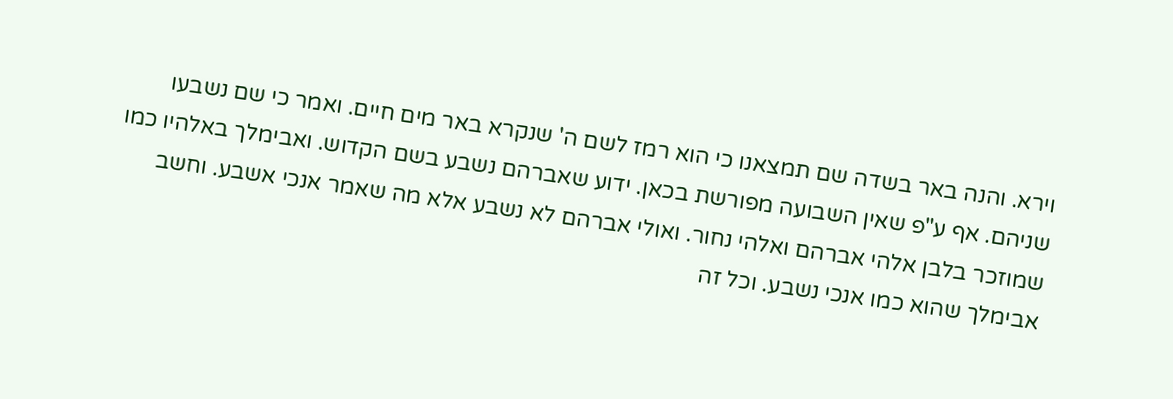וירא. והנה באר בשדה שם תמצאנו כי הוא רמז לשם ה' שנקרא באר מים חיים. ואמר כי שם נשבעו שניהם. אף ע"פ שאין השבועה מפורשת בכאן. ידוע שאברהם נשבע בשם הקדוש. ואבימלך באלהיו כמו שמוזכר בלבן אלהי אברהם ואלהי נחור. ואולי אברהם לא נשבע אלא מה שאמר אנכי אשבע. וחשב אבימלך שהוא כמו אנכי נשבע. וכל זה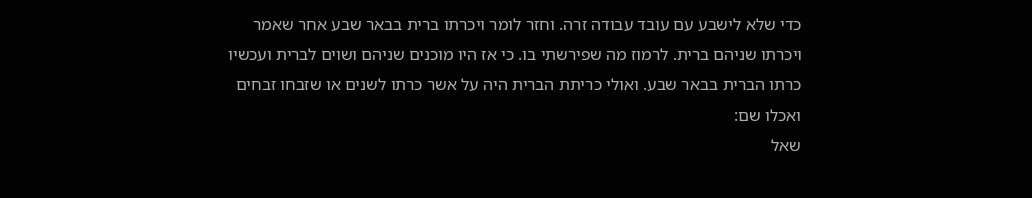כדי שלא לישבע עם עובד עבודה זרה. וחזר לומר ויכרתו ברית בבאר שבע אחר שאמר ויכרתו שניהם ברית. לרמוז מה שפירשתי בו. כי אז היו מוכנים שניהם ושוים לברית ועכשיו כרתו הברית בבאר שבע. ואולי כריתת הברית היה על אשר כרתו לשנים או שזבחו זבחים ואכלו שם:
שאל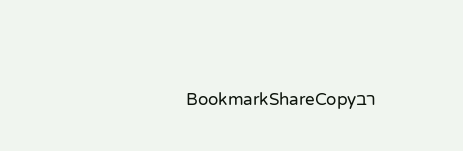רבBookmarkShareCopy